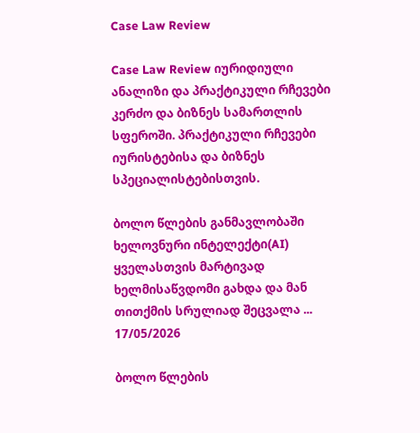Case Law Review

Case Law Review იურიდიული ანალიზი და პრაქტიკული რჩევები კერძო და ბიზნეს სამართლის სფეროში. პრაქტიკული რჩევები იურისტებისა და ბიზნეს სპეციალისტებისთვის.

ბოლო წლების განმავლობაში ხელოვნური ინტელექტი(AI) ყველასთვის მარტივად ხელმისაწვდომი გახდა და მან თითქმის სრულიად შეცვალა ...
17/05/2026

ბოლო წლების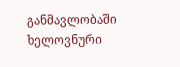განმავლობაში ხელოვნური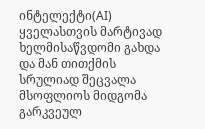ინტელექტი(AI) ყველასთვის მარტივად ხელმისაწვდომი გახდა და მან თითქმის სრულიად შეცვალა მსოფლიოს მიდგომა გარკვეულ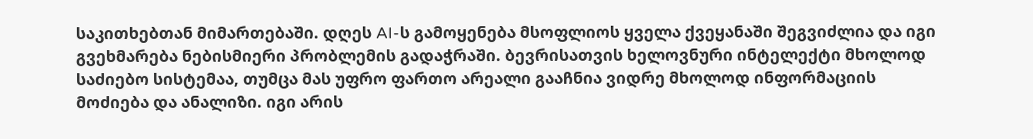საკითხებთან მიმართებაში. დღეს AI-ს გამოყენება მსოფლიოს ყველა ქვეყანაში შეგვიძლია და იგი გვეხმარება ნებისმიერი პრობლემის გადაჭრაში. ბევრისათვის ხელოვნური ინტელექტი მხოლოდ საძიებო სისტემაა, თუმცა მას უფრო ფართო არეალი გააჩნია ვიდრე მხოლოდ ინფორმაციის მოძიება და ანალიზი. იგი არის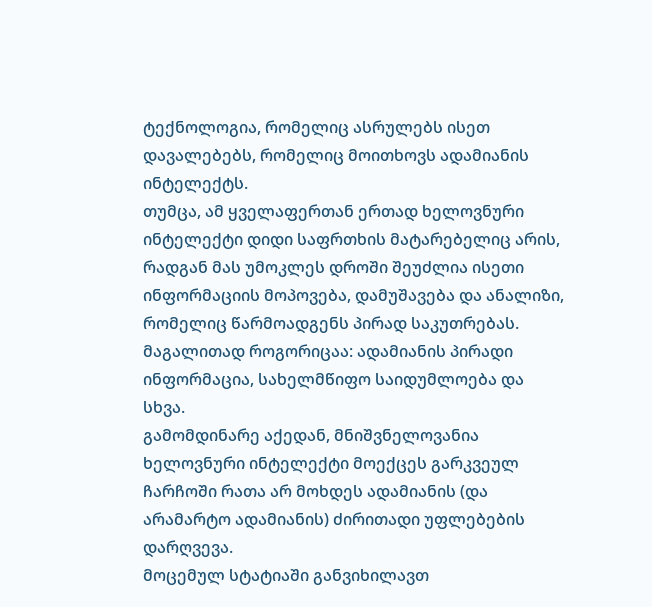ტექნოლოგია, რომელიც ასრულებს ისეთ დავალებებს, რომელიც მოითხოვს ადამიანის ინტელექტს.
თუმცა, ამ ყველაფერთან ერთად ხელოვნური ინტელექტი დიდი საფრთხის მატარებელიც არის, რადგან მას უმოკლეს დროში შეუძლია ისეთი ინფორმაციის მოპოვება, დამუშავება და ანალიზი, რომელიც წარმოადგენს პირად საკუთრებას. მაგალითად როგორიცაა: ადამიანის პირადი ინფორმაცია, სახელმწიფო საიდუმლოება და სხვა.
გამომდინარე აქედან, მნიშვნელოვანია ხელოვნური ინტელექტი მოექცეს გარკვეულ ჩარჩოში რათა არ მოხდეს ადამიანის (და არამარტო ადამიანის) ძირითადი უფლებების დარღვევა.
მოცემულ სტატიაში განვიხილავთ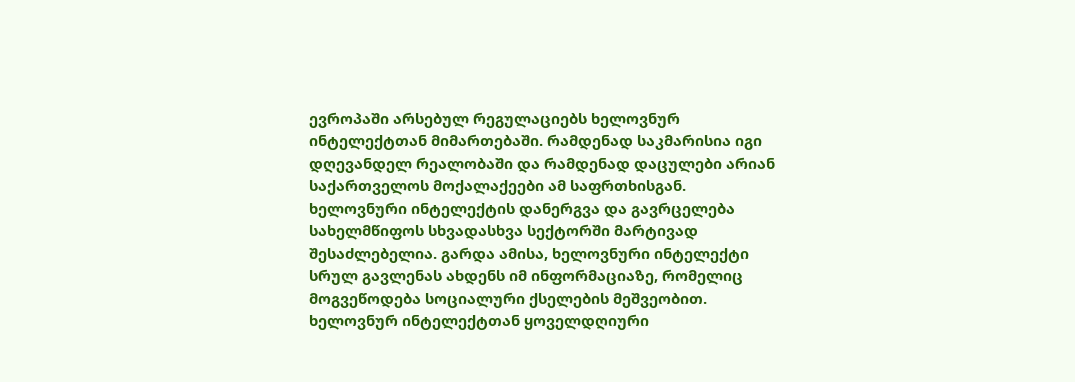ევროპაში არსებულ რეგულაციებს ხელოვნურ ინტელექტთან მიმართებაში. რამდენად საკმარისია იგი დღევანდელ რეალობაში და რამდენად დაცულები არიან საქართველოს მოქალაქეები ამ საფრთხისგან.
ხელოვნური ინტელექტის დანერგვა და გავრცელება სახელმწიფოს სხვადასხვა სექტორში მარტივად შესაძლებელია. გარდა ამისა, ხელოვნური ინტელექტი სრულ გავლენას ახდენს იმ ინფორმაციაზე, რომელიც მოგვეწოდება სოციალური ქსელების მეშვეობით. ხელოვნურ ინტელექტთან ყოველდღიური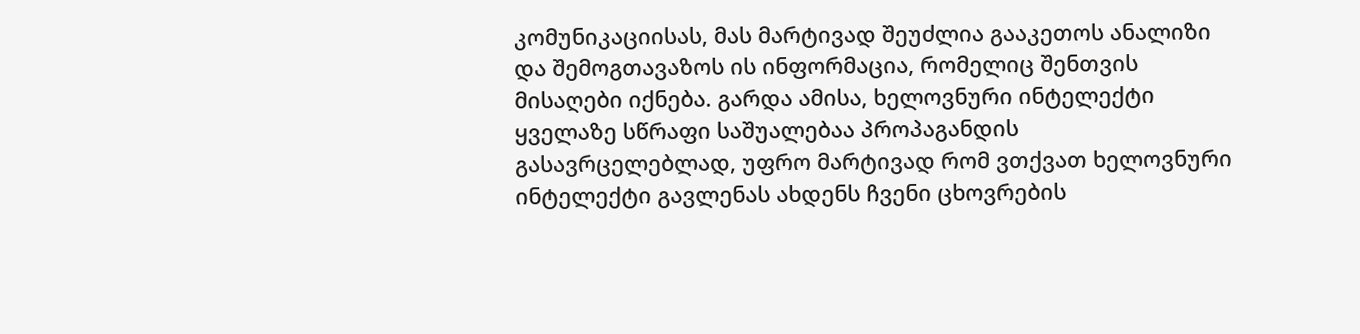კომუნიკაციისას, მას მარტივად შეუძლია გააკეთოს ანალიზი და შემოგთავაზოს ის ინფორმაცია, რომელიც შენთვის მისაღები იქნება. გარდა ამისა, ხელოვნური ინტელექტი ყველაზე სწრაფი საშუალებაა პროპაგანდის გასავრცელებლად, უფრო მარტივად რომ ვთქვათ ხელოვნური ინტელექტი გავლენას ახდენს ჩვენი ცხოვრების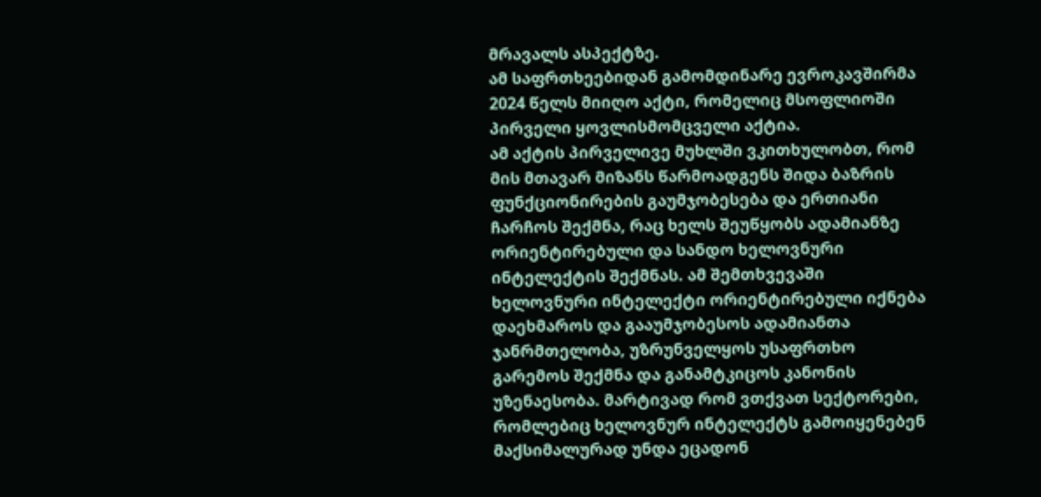მრავალს ასპექტზე.
ამ საფრთხეებიდან გამომდინარე ევროკავშირმა 2024 წელს მიიღო აქტი, რომელიც მსოფლიოში პირველი ყოვლისმომცველი აქტია.
ამ აქტის პირველივე მუხლში ვკითხულობთ, რომ მის მთავარ მიზანს წარმოადგენს შიდა ბაზრის ფუნქციონირების გაუმჯობესება და ერთიანი ჩარჩოს შექმნა, რაც ხელს შეუწყობს ადამიანზე ორიენტირებული და სანდო ხელოვნური ინტელექტის შექმნას. ამ შემთხვევაში ხელოვნური ინტელექტი ორიენტირებული იქნება დაეხმაროს და გააუმჯობესოს ადამიანთა ჯანრმთელობა, უზრუნველყოს უსაფრთხო გარემოს შექმნა და განამტკიცოს კანონის უზენაესობა. მარტივად რომ ვთქვათ სექტორები, რომლებიც ხელოვნურ ინტელექტს გამოიყენებენ მაქსიმალურად უნდა ეცადონ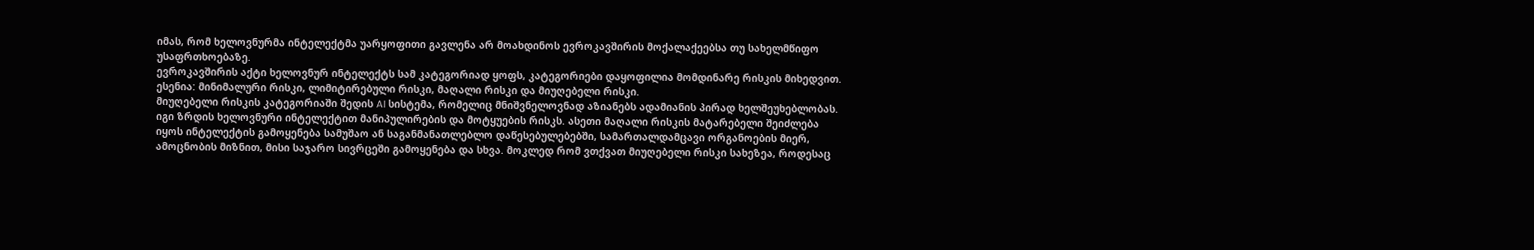იმას, რომ ხელოვნურმა ინტელექტმა უარყოფითი გავლენა არ მოახდინოს ევროკავშირის მოქალაქეებსა თუ სახელმწიფო უსაფრთხოებაზე.
ევროკავშირის აქტი ხელოვნურ ინტელექტს სამ კატეგორიად ყოფს, კატეგორიები დაყოფილია მომდინარე რისკის მიხედვით. ესენია: მინიმალური რისკი, ლიმიტირებული რისკი, მაღალი რისკი და მიუღებელი რისკი.
მიუღებელი რისკის კატეგორიაში შედის AI სისტემა, რომელიც მნიშვნელოვნად აზიანებს ადამიანის პირად ხელშეუხებლობას. იგი ზრდის ხელოვნური ინტელექტით მანიპულირების და მოტყუების რისკს. ასეთი მაღალი რისკის მატარებელი შეიძლება იყოს ინტელექტის გამოყენება სამუშაო ან საგანმანათლებლო დაწესებულებებში, სამართალდამცავი ორგანოების მიერ, ამოცნობის მიზნით, მისი საჯარო სივრცეში გამოყენება და სხვა. მოკლედ რომ ვთქვათ მიუღებელი რისკი სახეზეა, როდესაც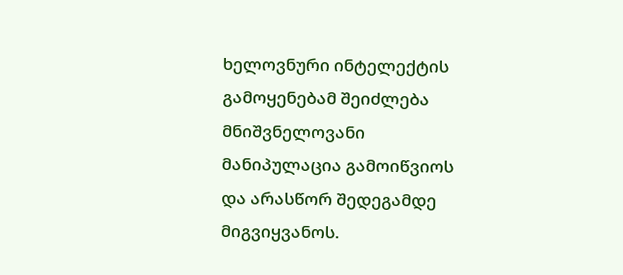ხელოვნური ინტელექტის გამოყენებამ შეიძლება მნიშვნელოვანი მანიპულაცია გამოიწვიოს და არასწორ შედეგამდე მიგვიყვანოს.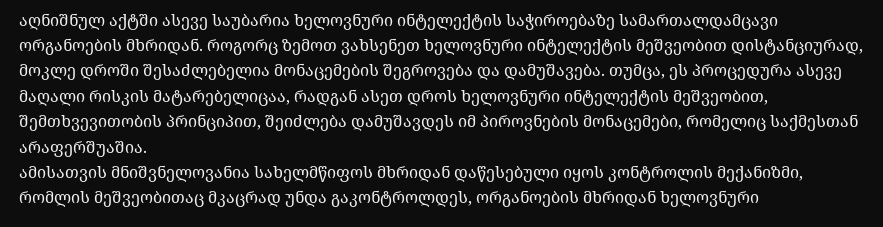აღნიშნულ აქტში ასევე საუბარია ხელოვნური ინტელექტის საჭიროებაზე სამართალდამცავი ორგანოების მხრიდან. როგორც ზემოთ ვახსენეთ ხელოვნური ინტელექტის მეშვეობით დისტანციურად, მოკლე დროში შესაძლებელია მონაცემების შეგროვება და დამუშავება. თუმცა, ეს პროცედურა ასევე მაღალი რისკის მატარებელიცაა, რადგან ასეთ დროს ხელოვნური ინტელექტის მეშვეობით, შემთხვევითობის პრინციპით, შეიძლება დამუშავდეს იმ პიროვნების მონაცემები, რომელიც საქმესთან არაფერშუაშია.
ამისათვის მნიშვნელოვანია სახელმწიფოს მხრიდან დაწესებული იყოს კონტროლის მექანიზმი, რომლის მეშვეობითაც მკაცრად უნდა გაკონტროლდეს, ორგანოების მხრიდან ხელოვნური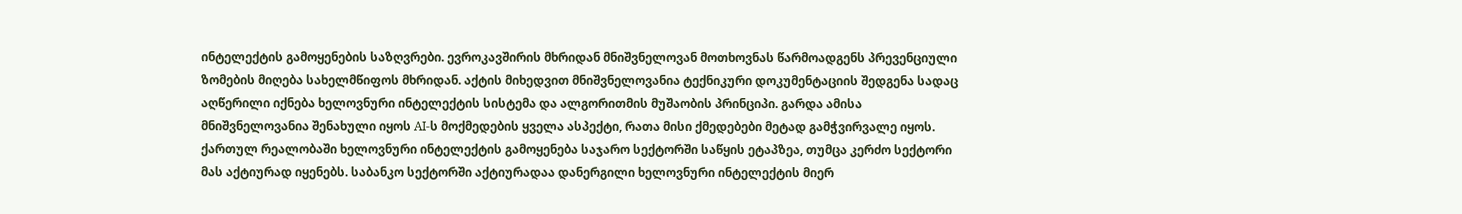ინტელექტის გამოყენების საზღვრები. ევროკავშირის მხრიდან მნიშვნელოვან მოთხოვნას წარმოადგენს პრევენციული ზომების მიღება სახელმწიფოს მხრიდან. აქტის მიხედვით მნიშვნელოვანია ტექნიკური დოკუმენტაციის შედგენა სადაც აღწერილი იქნება ხელოვნური ინტელექტის სისტემა და ალგორითმის მუშაობის პრინციპი. გარდა ამისა მნიშვნელოვანია შენახული იყოს AI-ს მოქმედების ყველა ასპექტი, რათა მისი ქმედებები მეტად გამჭვირვალე იყოს.
ქართულ რეალობაში ხელოვნური ინტელექტის გამოყენება საჯარო სექტორში საწყის ეტაპზეა, თუმცა კერძო სექტორი მას აქტიურად იყენებს. საბანკო სექტორში აქტიურადაა დანერგილი ხელოვნური ინტელექტის მიერ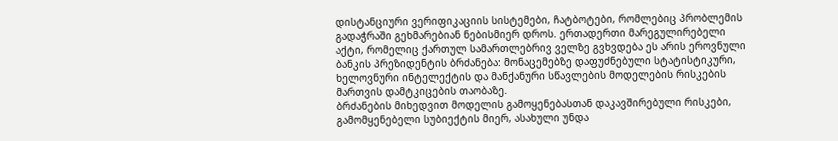დისტანციური ვერიფიკაციის სისტემები, ჩატბოტები, რომლებიც პრობლემის გადაჭრაში გეხმარებიან ნებისმიერ დროს. ერთადერთი მარეგულირებელი აქტი, რომელიც ქართულ სამართლებრივ ველზე გვხვდება ეს არის ეროვნული ბანკის პრეზიდენტის ბრძანება: მონაცემებზე დაფუძნებული სტატისტიკური, ხელოვნური ინტელექტის და მანქანური სწავლების მოდელების რისკების მართვის დამტკიცების თაობაზე.
ბრძანების მიხედვით მოდელის გამოყენებასთან დაკავშირებული რისკები, გამომყენებელი სუბიექტის მიერ, ასახული უნდა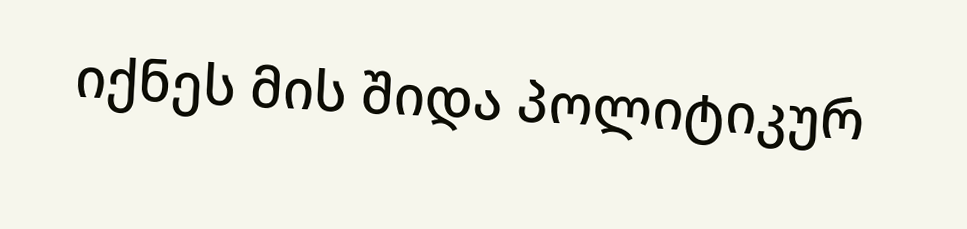იქნეს მის შიდა პოლიტიკურ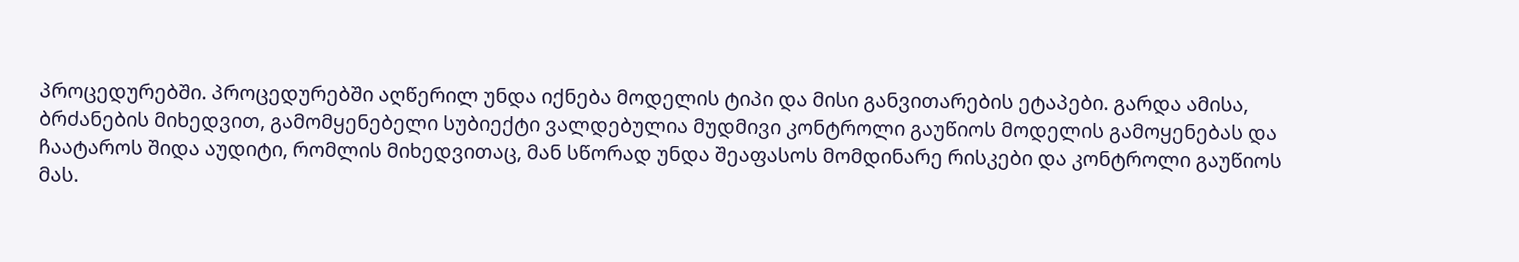პროცედურებში. პროცედურებში აღწერილ უნდა იქნება მოდელის ტიპი და მისი განვითარების ეტაპები. გარდა ამისა, ბრძანების მიხედვით, გამომყენებელი სუბიექტი ვალდებულია მუდმივი კონტროლი გაუწიოს მოდელის გამოყენებას და ჩაატაროს შიდა აუდიტი, რომლის მიხედვითაც, მან სწორად უნდა შეაფასოს მომდინარე რისკები და კონტროლი გაუწიოს მას.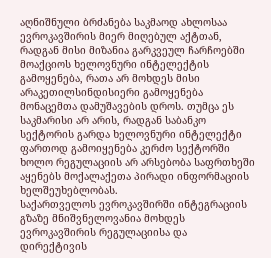აღნიშნული ბრძანება საკმაოდ ახლოსაა ევროკავშირის მიერ მიღებულ აქტთან, რადგან მისი მიზანია გარკვეულ ჩარჩოებში მოაქციოს ხელოვნური ინტელექტის გამოყენება, რათა არ მოხდეს მისი არაკეთილსინდისიერი გამოყენება მონაცემთა დამუშავების დროს. თუმცა ეს საკმარისი არ არის, რადგან საბანკო სექტორის გარდა ხელოვნური ინტელექტი ფართოდ გამოიყენება კერძო სექტორში ხოლო რეგულაციის არ არსებობა საფრთხეში აყენებს მოქალაქეთა პირადი ინფორმაციის ხელშეუხებლობას.
საქართველოს ევროკავშირში ინტეგრაციის გზაზე მნიშვნელოვანია მოხდეს ევროკავშირის რეგულაციისა და დირექტივის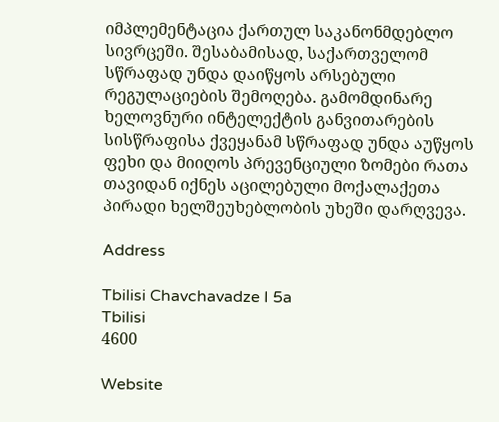იმპლემენტაცია ქართულ საკანონმდებლო სივრცეში. შესაბამისად, საქართველომ სწრაფად უნდა დაიწყოს არსებული რეგულაციების შემოღება. გამომდინარე ხელოვნური ინტელექტის განვითარების სისწრაფისა ქვეყანამ სწრაფად უნდა აუწყოს ფეხი და მიიღოს პრევენციული ზომები რათა თავიდან იქნეს აცილებული მოქალაქეთა პირადი ხელშეუხებლობის უხეში დარღვევა.

Address

Tbilisi Chavchavadze I 5a
Tbilisi
4600

Website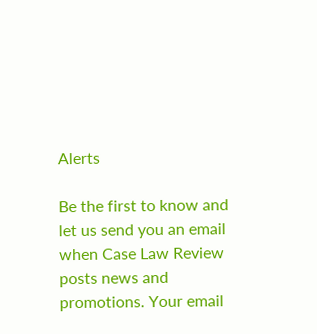Alerts

Be the first to know and let us send you an email when Case Law Review posts news and promotions. Your email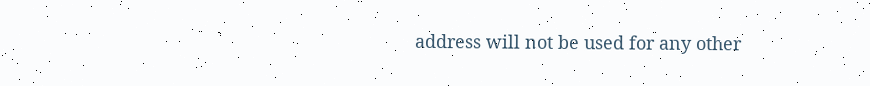address will not be used for any other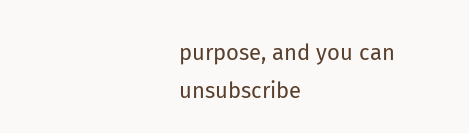purpose, and you can unsubscribe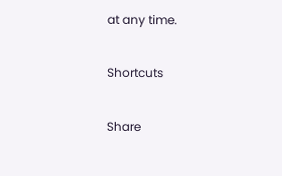at any time.

Shortcuts

Share